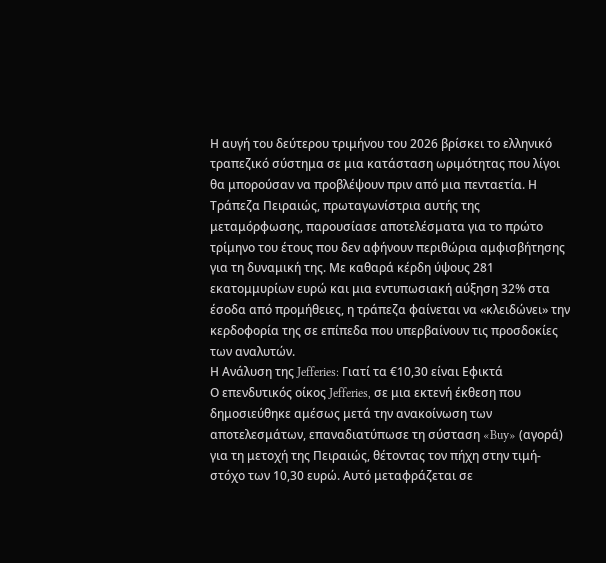Η αυγή του δεύτερου τριμήνου του 2026 βρίσκει το ελληνικό τραπεζικό σύστημα σε μια κατάσταση ωριμότητας που λίγοι θα μπορούσαν να προβλέψουν πριν από μια πενταετία. Η Τράπεζα Πειραιώς, πρωταγωνίστρια αυτής της μεταμόρφωσης, παρουσίασε αποτελέσματα για το πρώτο τρίμηνο του έτους που δεν αφήνουν περιθώρια αμφισβήτησης για τη δυναμική της. Με καθαρά κέρδη ύψους 281 εκατομμυρίων ευρώ και μια εντυπωσιακή αύξηση 32% στα έσοδα από προμήθειες, η τράπεζα φαίνεται να «κλειδώνει» την κερδοφορία της σε επίπεδα που υπερβαίνουν τις προσδοκίες των αναλυτών.
Η Ανάλυση της Jefferies: Γιατί τα €10,30 είναι Εφικτά
Ο επενδυτικός οίκος Jefferies, σε μια εκτενή έκθεση που δημοσιεύθηκε αμέσως μετά την ανακοίνωση των αποτελεσμάτων, επαναδιατύπωσε τη σύσταση «Buy» (αγορά) για τη μετοχή της Πειραιώς, θέτοντας τον πήχη στην τιμή-στόχο των 10,30 ευρώ. Αυτό μεταφράζεται σε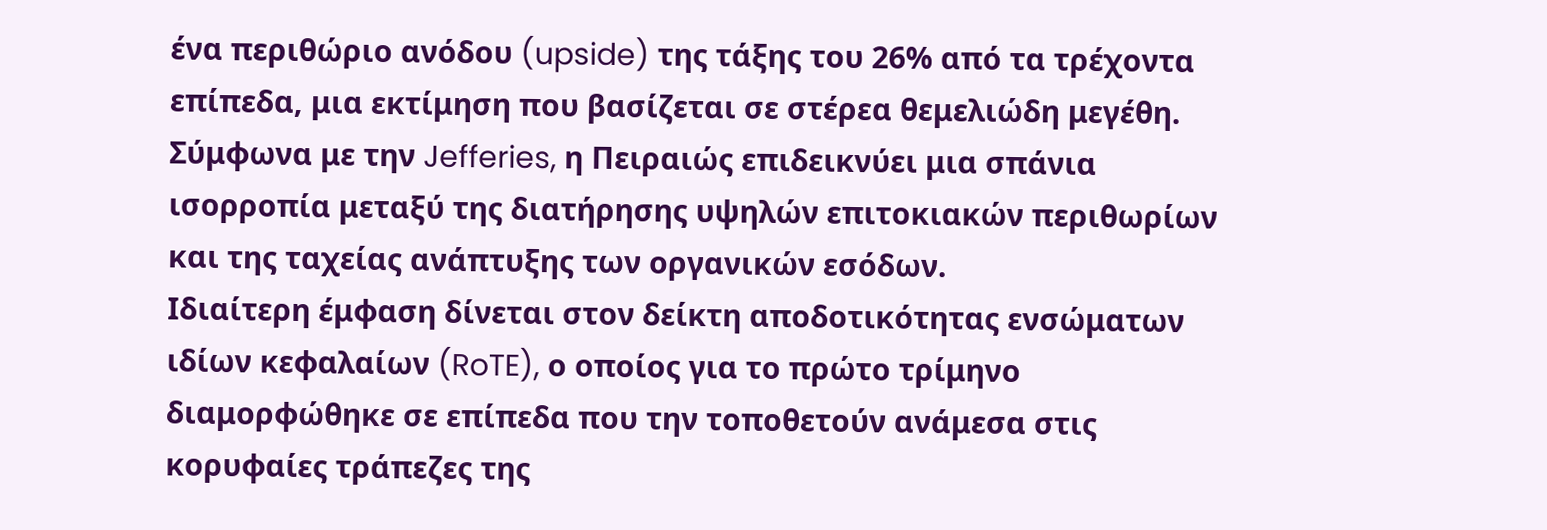ένα περιθώριο ανόδου (upside) της τάξης του 26% από τα τρέχοντα επίπεδα, μια εκτίμηση που βασίζεται σε στέρεα θεμελιώδη μεγέθη. Σύμφωνα με την Jefferies, η Πειραιώς επιδεικνύει μια σπάνια ισορροπία μεταξύ της διατήρησης υψηλών επιτοκιακών περιθωρίων και της ταχείας ανάπτυξης των οργανικών εσόδων.
Ιδιαίτερη έμφαση δίνεται στον δείκτη αποδοτικότητας ενσώματων ιδίων κεφαλαίων (RoTE), ο οποίος για το πρώτο τρίμηνο διαμορφώθηκε σε επίπεδα που την τοποθετούν ανάμεσα στις κορυφαίες τράπεζες της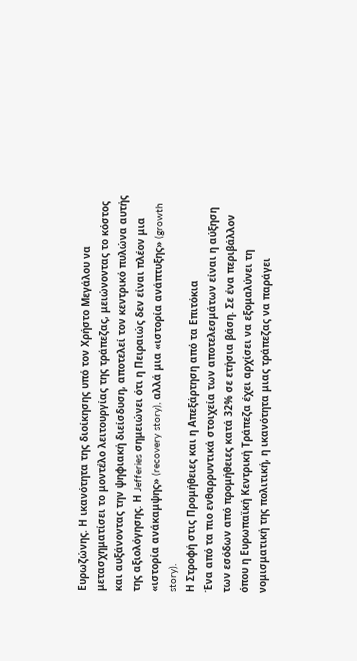Ευρωζώνης. Η ικανότητα της διοίκησης υπό τον Χρήστο Μεγάλου να μετασχηματίσει το μοντέλο λειτουργίας της τράπεζας, μειώνοντας το κόστος και αυξάνοντας την ψηφιακή διείσδυση, αποτελεί τον κεντρικό πυλώνα αυτής της αξιολόγησης. Η Jefferies σημειώνει ότι η Πειραιώς δεν είναι πλέον μια «ιστορία ανάκαμψης» (recovery story), αλλά μια «ιστορία ανάπτυξης» (growth story).
Η Στροφή στις Προμήθειες και η Απεξάρτηση από τα Επιτόκια
Ένα από τα πιο ενθαρρυντικά στοιχεία των αποτελεσμάτων είναι η αύξηση των εσόδων από προμήθειες κατά 32% σε ετήσια βάση. Σε ένα περιβάλλον όπου η Ευρωπαϊκή Κεντρική Τράπεζα έχει αρχίσει να εξομαλύνει τη νομισματική της πολιτική, η ικανότητα μιας τράπεζας να παράγει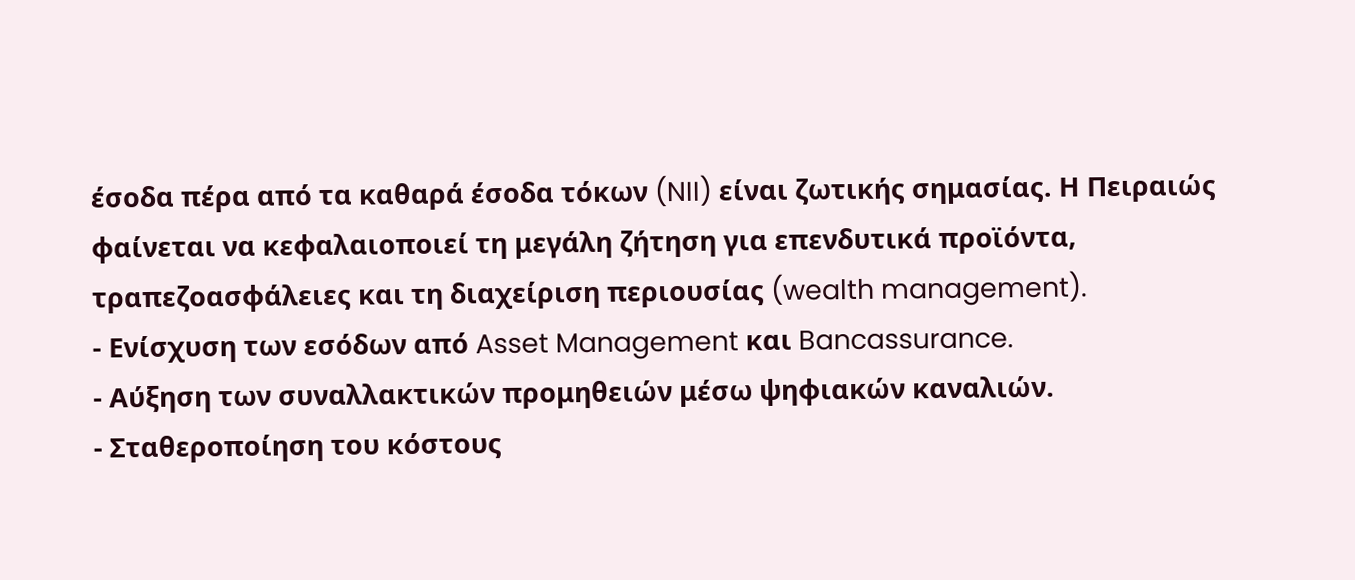έσοδα πέρα από τα καθαρά έσοδα τόκων (NII) είναι ζωτικής σημασίας. Η Πειραιώς φαίνεται να κεφαλαιοποιεί τη μεγάλη ζήτηση για επενδυτικά προϊόντα, τραπεζοασφάλειες και τη διαχείριση περιουσίας (wealth management).
- Ενίσχυση των εσόδων από Asset Management και Bancassurance.
- Αύξηση των συναλλακτικών προμηθειών μέσω ψηφιακών καναλιών.
- Σταθεροποίηση του κόστους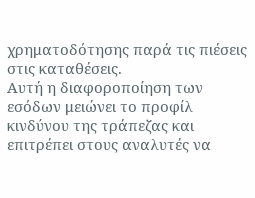χρηματοδότησης παρά τις πιέσεις στις καταθέσεις.
Αυτή η διαφοροποίηση των εσόδων μειώνει το προφίλ κινδύνου της τράπεζας και επιτρέπει στους αναλυτές να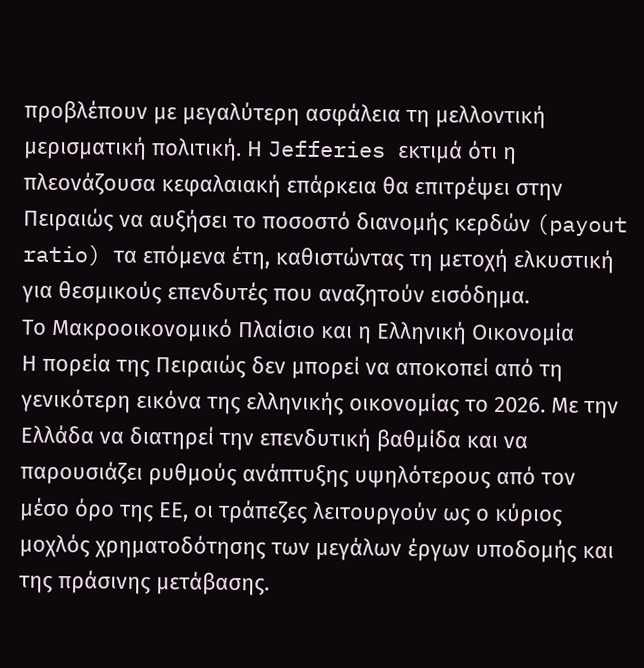προβλέπουν με μεγαλύτερη ασφάλεια τη μελλοντική μερισματική πολιτική. Η Jefferies εκτιμά ότι η πλεονάζουσα κεφαλαιακή επάρκεια θα επιτρέψει στην Πειραιώς να αυξήσει το ποσοστό διανομής κερδών (payout ratio) τα επόμενα έτη, καθιστώντας τη μετοχή ελκυστική για θεσμικούς επενδυτές που αναζητούν εισόδημα.
Το Μακροοικονομικό Πλαίσιο και η Ελληνική Οικονομία
Η πορεία της Πειραιώς δεν μπορεί να αποκοπεί από τη γενικότερη εικόνα της ελληνικής οικονομίας το 2026. Με την Ελλάδα να διατηρεί την επενδυτική βαθμίδα και να παρουσιάζει ρυθμούς ανάπτυξης υψηλότερους από τον μέσο όρο της ΕΕ, οι τράπεζες λειτουργούν ως ο κύριος μοχλός χρηματοδότησης των μεγάλων έργων υποδομής και της πράσινης μετάβασης.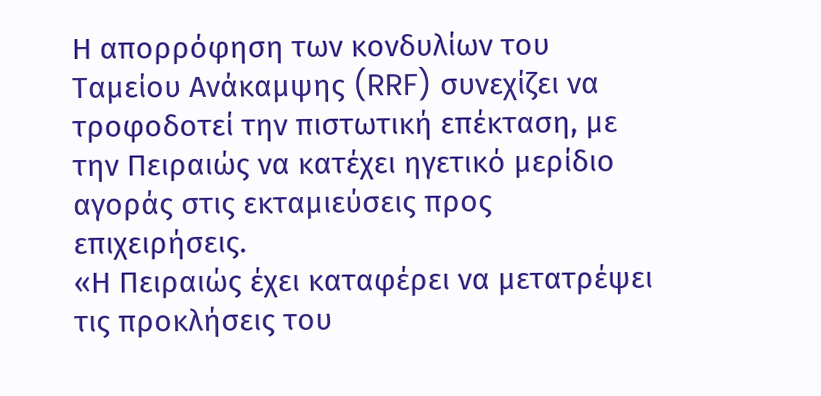Η απορρόφηση των κονδυλίων του Ταμείου Ανάκαμψης (RRF) συνεχίζει να τροφοδοτεί την πιστωτική επέκταση, με την Πειραιώς να κατέχει ηγετικό μερίδιο αγοράς στις εκταμιεύσεις προς επιχειρήσεις.
«Η Πειραιώς έχει καταφέρει να μετατρέψει τις προκλήσεις του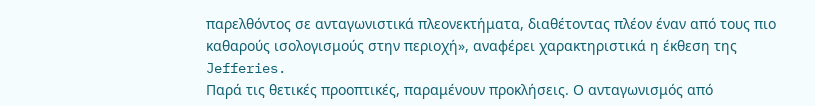παρελθόντος σε ανταγωνιστικά πλεονεκτήματα, διαθέτοντας πλέον έναν από τους πιο καθαρούς ισολογισμούς στην περιοχή», αναφέρει χαρακτηριστικά η έκθεση της Jefferies.
Παρά τις θετικές προοπτικές, παραμένουν προκλήσεις. Ο ανταγωνισμός από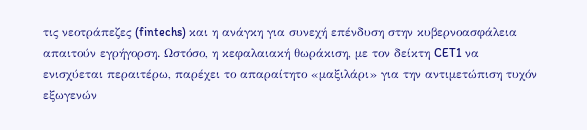τις νεοτράπεζες (fintechs) και η ανάγκη για συνεχή επένδυση στην κυβερνοασφάλεια απαιτούν εγρήγορση. Ωστόσο, η κεφαλαιακή θωράκιση, με τον δείκτη CET1 να ενισχύεται περαιτέρω, παρέχει το απαραίτητο «μαξιλάρι» για την αντιμετώπιση τυχόν εξωγενών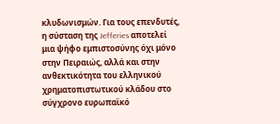κλυδωνισμών. Για τους επενδυτές, η σύσταση της Jefferies αποτελεί μια ψήφο εμπιστοσύνης όχι μόνο στην Πειραιώς, αλλά και στην ανθεκτικότητα του ελληνικού χρηματοπιστωτικού κλάδου στο σύγχρονο ευρωπαϊκό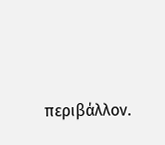περιβάλλον.